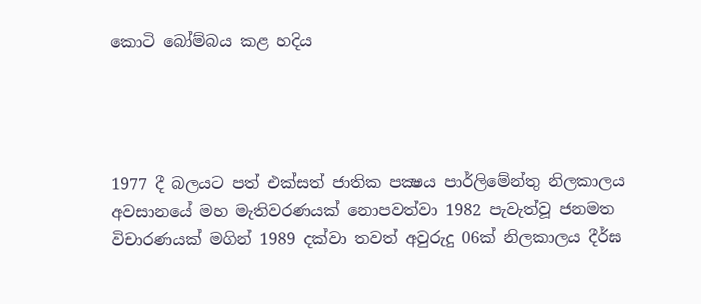කොටි බෝම්බය කළ හදිය




1977 දී බලයට පත් එක්සත් ජාතික පක්‍ෂය පාර්ලිමේන්තු නිලකාලය අවසානයේ මහ මැතිවරණයක් නොපවත්වා 1982 පැවැත්වූ ජනමත විචාරණයක් මගින් 1989 දක්වා තවත් අවුරුදු 06ක් නිලකාලය දීර්ඝ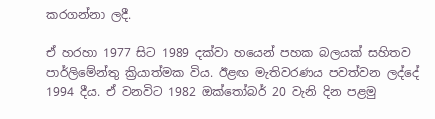කරගන්නා ලදී.

ඒ හරහා 1977 සිට 1989 දක්වා හයෙන් පහක බලයක් සහිතව පාර්ලිමේන්තු ක්‍රියාත්මක විය. ඊළඟ මැතිවරණය පවත්වන ලද්දේ 1994 දීය. ඒ වනවිට 1982 ඔක්තෝබර් 20 වැනි දින පළමු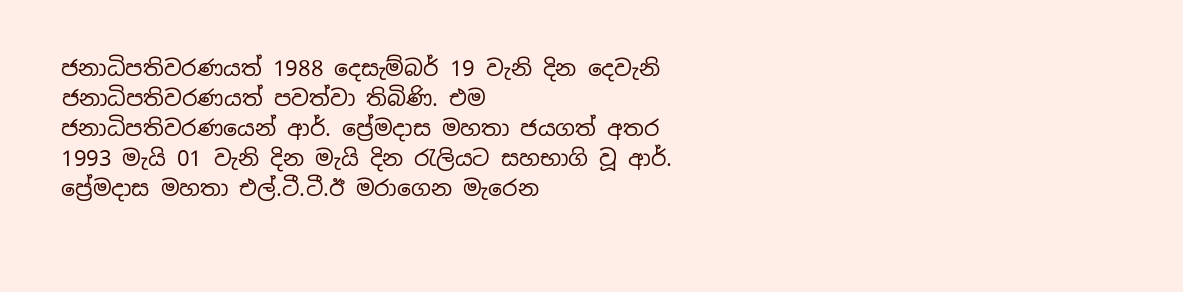ජනාධිපතිවරණයත් 1988 දෙසැම්බර් 19 වැනි දින දෙවැනි ජනාධිපතිවරණයත් පවත්වා තිබිණි. එම ජනාධිපතිවරණයෙන් ආර්. ප්‍රේමදාස මහතා ජයගත් අතර 1993 මැයි 01 වැනි දින මැයි දින රැලියට සහභාගි වූ ආර්. ප්‍රේමදාස මහතා එල්.ටී.ටී.ඊ මරාගෙන මැරෙන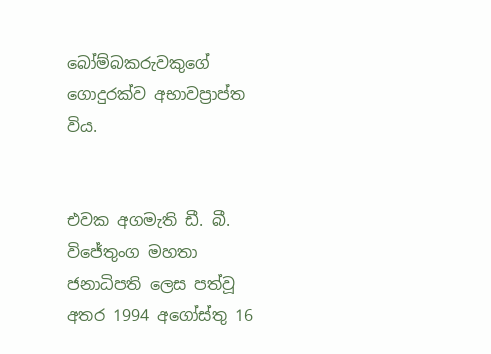බෝම්බකරුවකුගේ ගොදුරක්ව අභාවප්‍රාප්ත විය.


එවක අගමැති ඩී. බී. විජේතුංග මහතා ජනාධිපති ලෙස පත්වූ අතර 1994 අගෝස්තු 16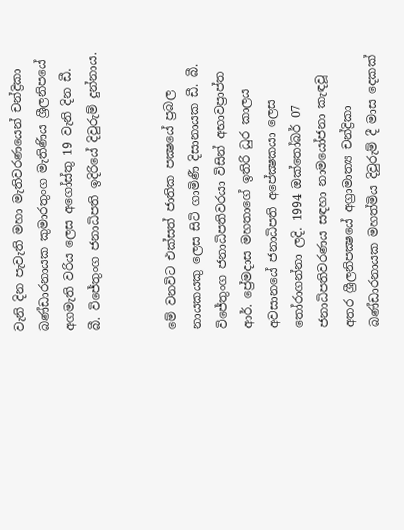වැනි දින පැවැති මහා මැතිවරණයෙන් චන්ද්‍රිකා බණ්ඩාරනායක කුමාරතුංග මැතිණිය ශ්‍රීලනිපයේ අගමැති වරිය ලෙස අගෝස්තු 19 වැනි දින ඩී. බී. විජේතුංග ජනාධිපති ඉදිරියේ දිවුරුම් දුන්නාය.


මේ වනවිට එක්සත් ජාතික පක්‍ෂයේ ප්‍රබල නායකයකු ලෙස සිටි ගාමිණී දිසානායක ඩී. බී. විජේතුංග ජනාධිපතිවරයා විසින් අභාවප්‍රාප්ත ආර්. ප්‍රේමදාස මහතාගේ ඉතිරි ධුර කාලය අවසානයේ ජනාධිපති අපේක්‍ෂකයා ලෙස තෝරාගන්නා ලදි. 1994 ඔක්තෝබර් 07 ජනාධිපතිවරණය සඳහා නාමයෝජනා කැඳවූ අතර ශ්‍රීලනිපක්‍ෂයේ අග්‍රාමාත්‍ය චන්ද්‍රිකා බණ්ඩාරනායක මහත්මිය දිවුරුම් දී මාස දෙකක්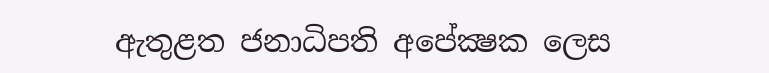ඇතුළත ජනාධිපති අපේක්‍ෂක ලෙස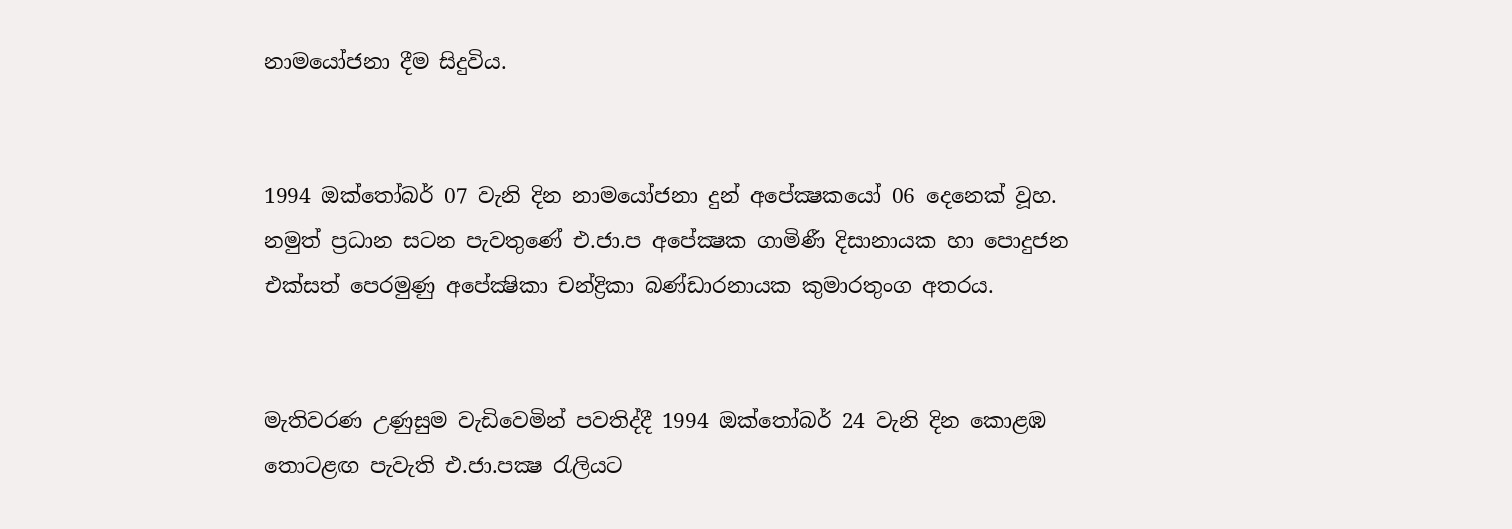නාමයෝජනා දීම සිදුවිය.


1994 ඔක්තෝබර් 07 වැනි දින නාමයෝජනා දුන් අපේක්‍ෂකයෝ 06 දෙනෙක් වූහ. නමුත් ප්‍රධාන සටන පැවතුණේ එ.ජා.ප අපේක්‍ෂක ගාමිණී දිසානායක හා පොදුජන එක්සත් පෙරමුණු අපේක්‍ෂිකා චන්ද්‍රිකා බණ්ඩාරනායක කුමාරතුංග අතරය.


මැතිවරණ උණුසුම වැඩිවෙමින් පවතිද්දී 1994 ඔක්තෝබර් 24 වැනි දින කොළඹ තොටළඟ පැවැති එ.ජා.පක්‍ෂ රැලියට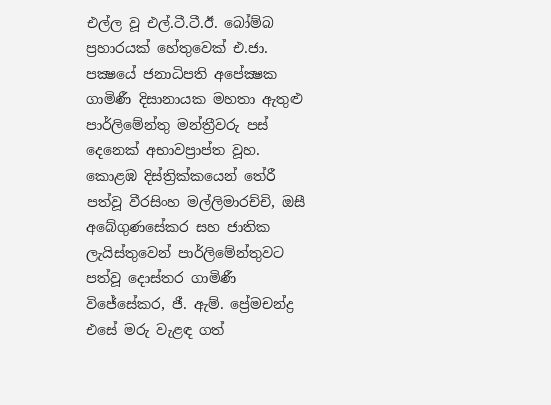එල්ල වූ එල්.ටී.ටී.ඊ. බෝම්බ ප්‍රහාරයක් හේතුවෙක් එ.ජා. පක්‍ෂයේ ජනාධිපති අපේක්‍ෂක ගාමිණී දිසානායක මහතා ඇතුළු පාර්ලිමේන්තු මන්ත්‍රීවරු පස් දෙනෙක් අභාවප්‍රාප්ත වූහ. කොළඹ දිස්ත්‍රික්කයෙන් තේරී පත්වූ වීරසිංහ මල්ලිමාරච්චි, ඔසී අබේගුණසේකර සහ ජාතික ලැයිස්තුවෙන් පාර්ලිමේන්තුවට පත්වූ දොස්තර ගාමිණී විජේසේකර, ජී. ඇම්. ප්‍රේමචන්ද්‍ර එසේ මරු වැළඳ ගත්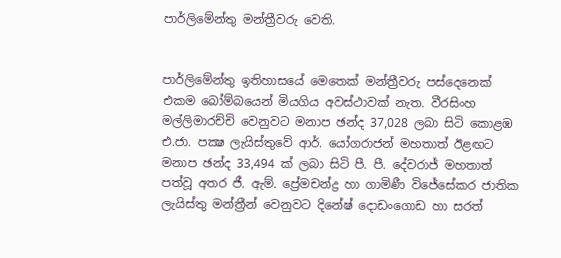පාර්ලිමේන්තු මන්ත්‍රීවරු වෙති.


පාර්ලිමේන්තු ඉතිහාසයේ මෙතෙක් මන්ත්‍රීවරු පස්දෙනෙක් එකම බෝම්බයෙන් මියගිය අවස්ථාවක් නැත. වීරසිංහ මල්ලිමාරච්චි වෙනුවට මනාප ඡන්ද 37,028 ලබා සිටි කොළඹ එ.ජා. පක්‍ෂ ලැයිස්තුවේ ආර්. යෝගරාජන් මහතාත් ඊළඟට මනාප ඡන්ද 33,494 ක් ලබා සිටි පී. පී. දේවරාජ් මහතාත් පත්වූ අතර ජී. ඇම්. ප්‍රේමචන්ද්‍ර හා ගාමිණී විජේසේකර ජාතික ලැයිස්තු මන්ත්‍රීන් වෙනුවට දිනේෂ් දොඩංගොඩ හා සරත්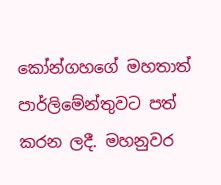කෝන්ගහගේ මහතාත් පාර්ලිමේන්තුවට පත් කරන ලදී. මහනුවර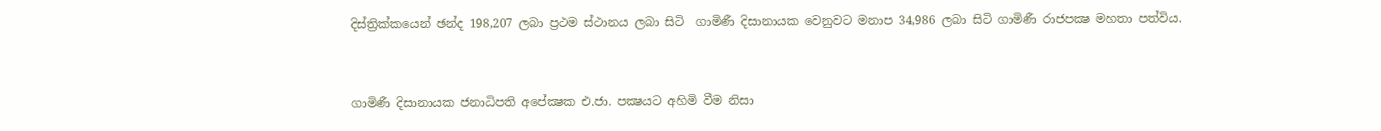දිස්ත්‍රික්කයෙන් ඡන්ද 198,207 ලබා ප්‍රථම ස්ථානය ලබා සිටි  ගාමිණී දිසානායක වෙනුවට මනාප 34,986 ලබා සිටි ගාමිණී රාජපක්‍ෂ මහතා පත්විය.


ගාමිණී දිසානායක ජනාධිපති අපේක්‍ෂක එ.ජා. පක්‍ෂයට අහිමි වීම නිසා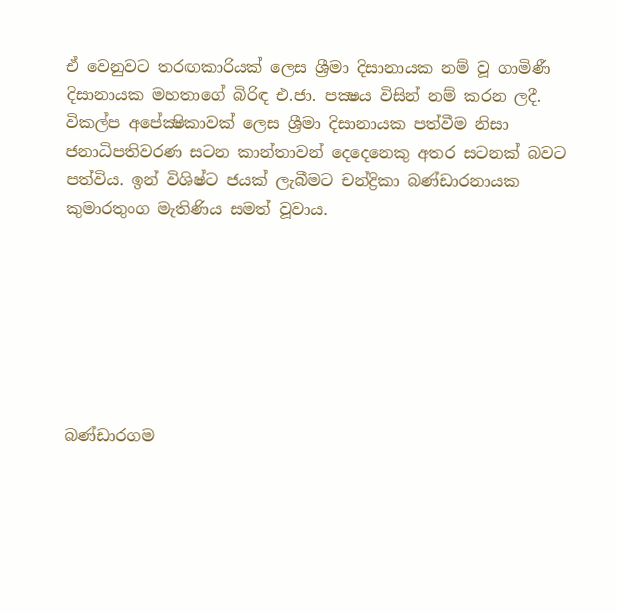ඒ වෙනුවට තරඟකාරියක් ලෙස ශ්‍රීමා දිසානායක නම් වූ ගාමිණී දිසානායක මහතාගේ බිරිඳ එ.ජා. පක්‍ෂය විසින් නම් කරන ලදී. විකල්ප අපේක්‍ෂිකාවක් ලෙස ශ්‍රීමා දිසානායක පත්වීම නිසා ජනාධිපතිවරණ සටන කාන්තාවන් දෙදෙනෙකු අතර සටනක් බවට පත්විය. ඉන් විශිෂ්ට ජයක් ලැබීමට චන්ද්‍රිකා බණ්ඩාරනායක කුමාරතුංග මැතිණිය සමත් වූවාය.







බණ්ඩාරගම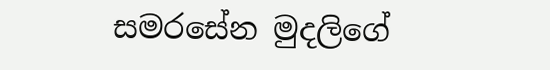සමරසේන මුදලිගේ